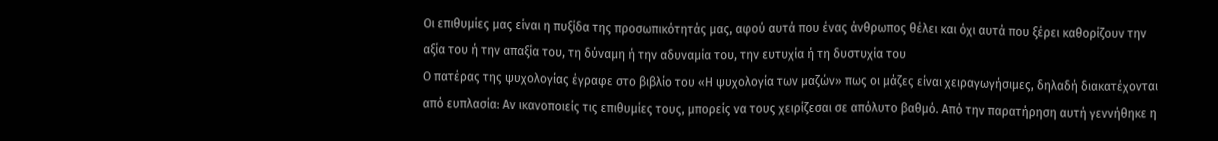Οι επιθυμίες μας είναι η πυξίδα της προσωπικότητάς μας, αφού αυτά που ένας άνθρωπος θέλει και όχι αυτά που ξέρει καθορίζουν την αξία του ή την απαξία του, τη δύναμη ή την αδυναμία του, την ευτυχία ή τη δυστυχία του
Ο πατέρας της ψυχολογίας έγραφε στο βιβλίο του «Η ψυχολογία των μαζών» πως οι μάζες είναι χειραγωγήσιμες, δηλαδή διακατέχονται από ευπλασία: Αν ικανοποιείς τις επιθυμίες τους, μπορείς να τους χειρίζεσαι σε απόλυτο βαθμό. Από την παρατήρηση αυτή γεννήθηκε η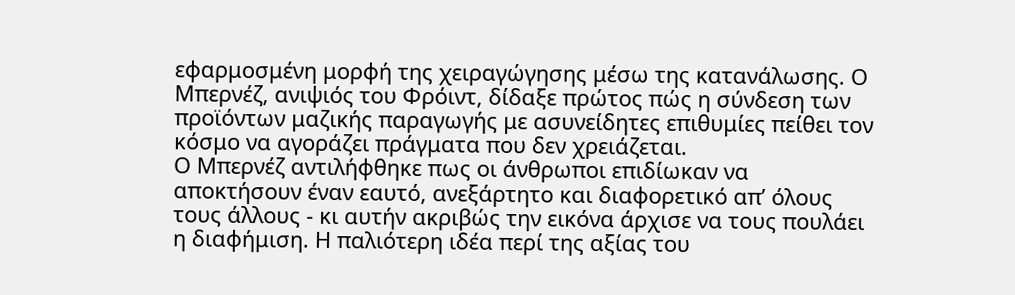εφαρμοσμένη μορφή της χειραγώγησης μέσω της κατανάλωσης. Ο Μπερνέζ, ανιψιός του Φρόιντ, δίδαξε πρώτος πώς η σύνδεση των προϊόντων μαζικής παραγωγής με ασυνείδητες επιθυμίες πείθει τον κόσμο να αγοράζει πράγματα που δεν χρειάζεται.
Ο Μπερνέζ αντιλήφθηκε πως οι άνθρωποι επιδίωκαν να αποκτήσουν έναν εαυτό, ανεξάρτητο και διαφορετικό απ’ όλους τους άλλους - κι αυτήν ακριβώς την εικόνα άρχισε να τους πουλάει η διαφήμιση. Η παλιότερη ιδέα περί της αξίας του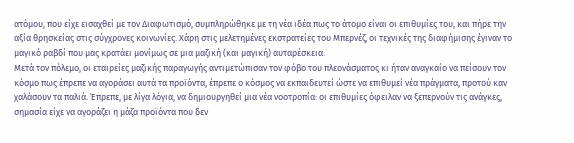ατόμου, που είχε εισαχθεί με τον Διαφωτισμό, συμπληρώθηκε με τη νέα ιδέα πως το άτομο είναι οι επιθυμίες του, και πήρε την αξία θρησκείας στις σύγχρονες κοινωνίες. Χάρη στις μελετημένες εκστρατείες του Μπερνέζ, οι τεχνικές της διαφήμισης έγιναν το μαγικό ραβδί που μας κρατάει μονίμως σε μια μαζική (και μαγική) αυταρέσκεια.
Μετά τον πόλεμο, οι εταιρείες μαζικής παραγωγής αντιμετώπισαν τον φόβο του πλεονάσματος κι ήταν αναγκαίο να πείσουν τον κόσμο πως έπρεπε να αγοράσει αυτά τα προϊόντα, έπρεπε ο κόσμος να εκπαιδευτεί ώστε να επιθυμεί νέα πράγματα, προτού καν χαλάσουν τα παλιά. Έπρεπε, με λίγα λόγια, να δημιουργηθεί μια νέα νοοτροπία: οι επιθυμίες όφειλαν να ξεπερνούν τις ανάγκες, σημασία είχε να αγοράζει η μάζα προϊόντα που δεν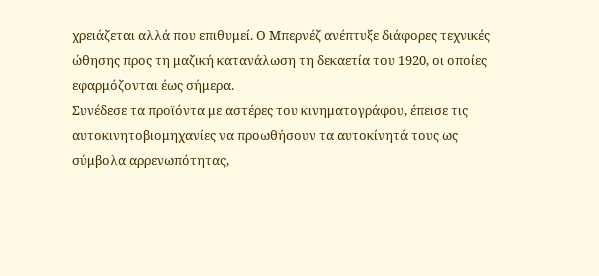χρειάζεται αλλά που επιθυμεί. Ο Μπερνέζ ανέπτυξε διάφορες τεχνικές ώθησης προς τη μαζική κατανάλωση τη δεκαετία του 1920, οι οποίες εφαρμόζονται έως σήμερα.
Συνέδεσε τα προϊόντα με αστέρες του κινηματογράφου, έπεισε τις αυτοκινητοβιομηχανίες να προωθήσουν τα αυτοκίνητά τους ως σύμβολα αρρενωπότητας,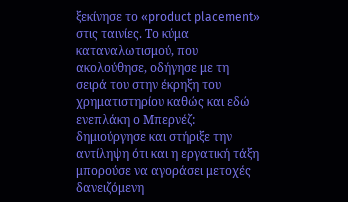ξεκίνησε το «product placement» στις ταινίες. Το κύμα καταναλωτισμού, που ακολούθησε, οδήγησε με τη σειρά του στην έκρηξη του χρηματιστηρίου καθώς και εδώ ενεπλάκη ο Μπερνέζ: δημιούργησε και στήριξε την αντίληψη ότι και η εργατική τάξη μπορούσε να αγοράσει μετοχές δανειζόμενη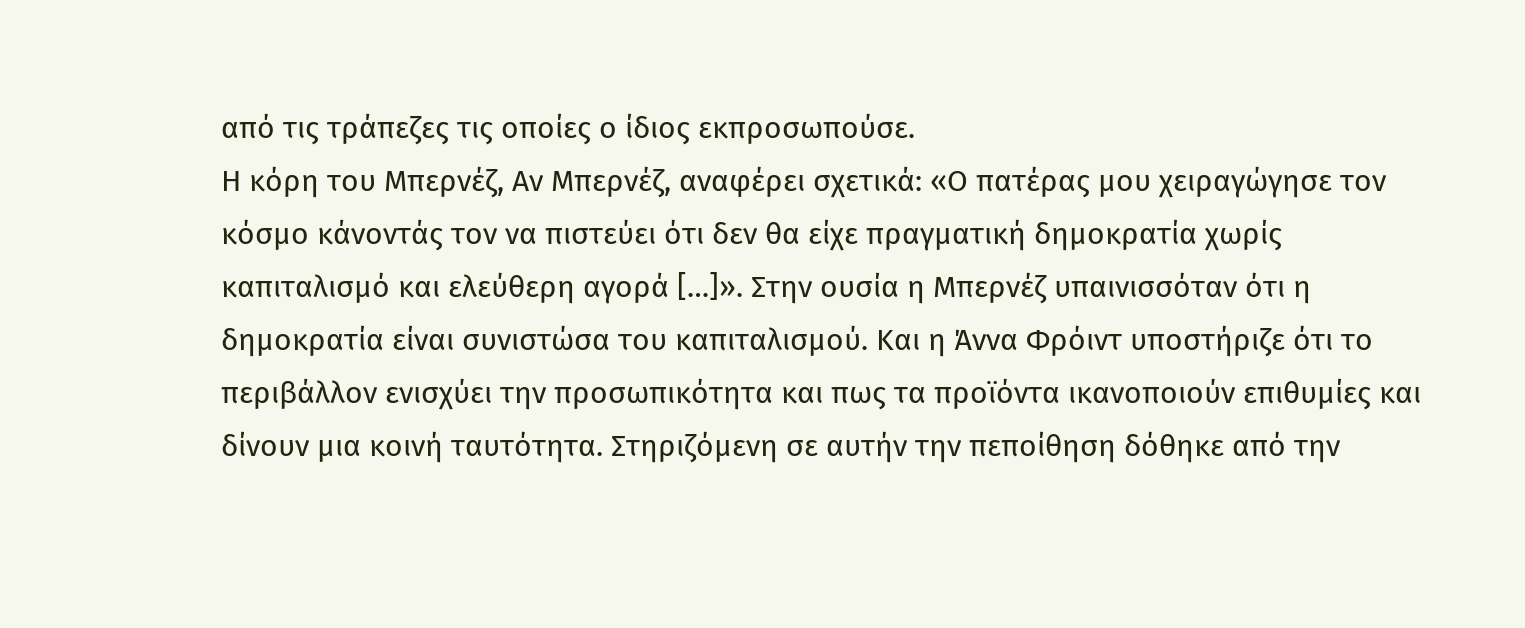από τις τράπεζες τις οποίες ο ίδιος εκπροσωπούσε.
Η κόρη του Μπερνέζ, Αν Μπερνέζ, αναφέρει σχετικά: «Ο πατέρας μου χειραγώγησε τον κόσμο κάνοντάς τον να πιστεύει ότι δεν θα είχε πραγματική δημοκρατία χωρίς καπιταλισμό και ελεύθερη αγορά […]». Στην ουσία η Μπερνέζ υπαινισσόταν ότι η δημοκρατία είναι συνιστώσα του καπιταλισμού. Και η Άννα Φρόιντ υποστήριζε ότι το περιβάλλον ενισχύει την προσωπικότητα και πως τα προϊόντα ικανοποιούν επιθυμίες και δίνουν μια κοινή ταυτότητα. Στηριζόμενη σε αυτήν την πεποίθηση δόθηκε από την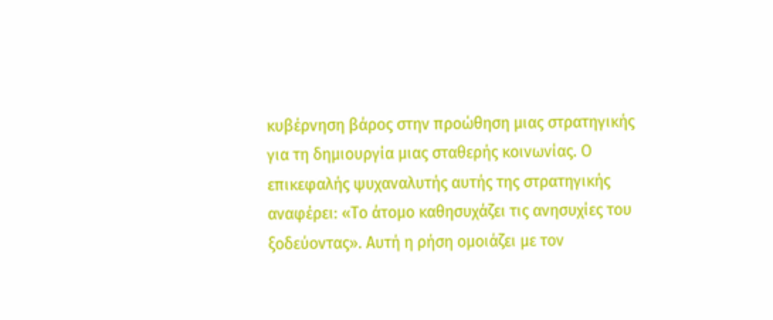κυβέρνηση βάρος στην προώθηση μιας στρατηγικής για τη δημιουργία μιας σταθερής κοινωνίας. Ο επικεφαλής ψυχαναλυτής αυτής της στρατηγικής αναφέρει: «Το άτομο καθησυχάζει τις ανησυχίες του ξοδεύοντας». Αυτή η ρήση ομοιάζει με τον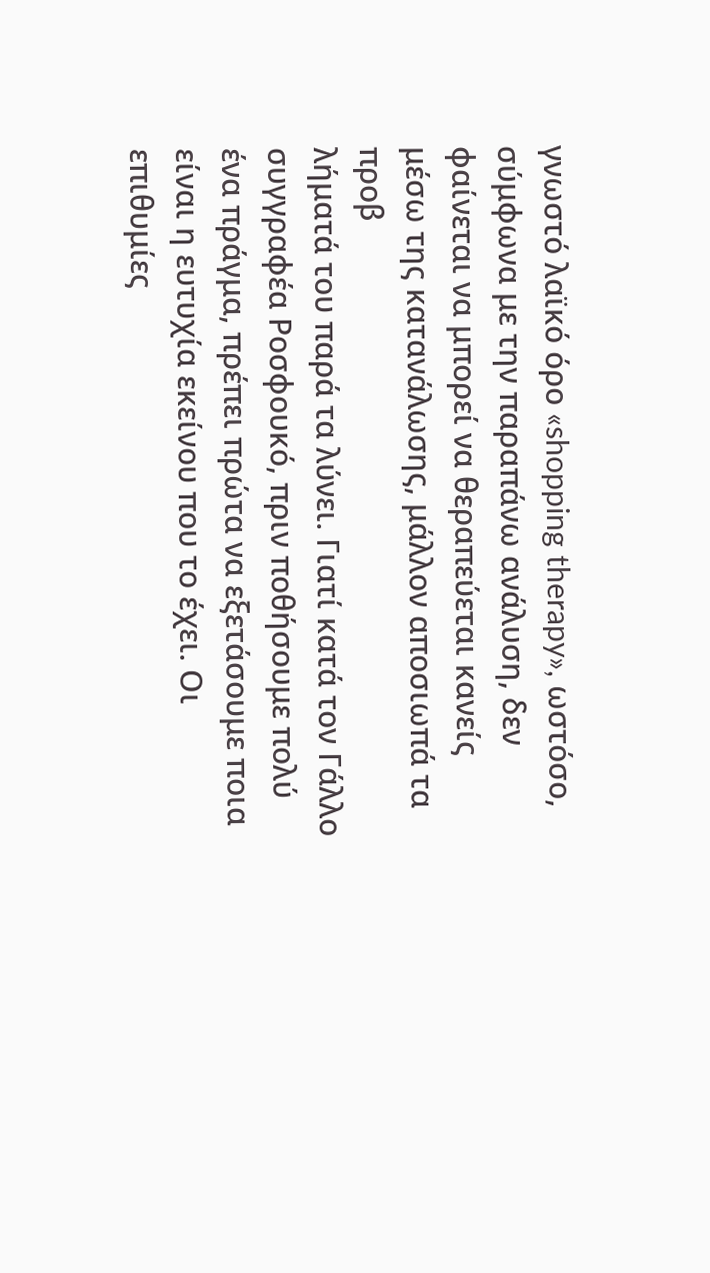γνωστό λαϊκό όρο «shopping therapy», ωστόσο, σύμφωνα με την παραπάνω ανάλυση, δεν φαίνεται να μπορεί να θεραπεύεται κανείς μέσω της κατανάλωσης, μάλλον αποσιωπά τα προβ
λήματά του παρά τα λύνει. Γιατί κατά τον Γάλλο συγγραφέα Ροσφουκό, πριν ποθήσουμε πολύ ένα πράγμα, πρέπει πρώτα να εξετάσουμε ποια είναι η ευτυχία εκείνου που το έχει. Οι επιθυμίες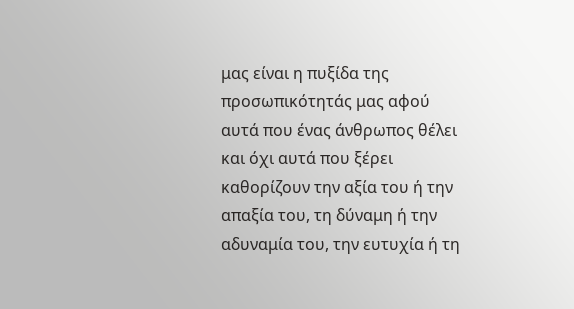μας είναι η πυξίδα της προσωπικότητάς μας αφού αυτά που ένας άνθρωπος θέλει και όχι αυτά που ξέρει καθορίζουν την αξία του ή την απαξία του, τη δύναμη ή την αδυναμία του, την ευτυχία ή τη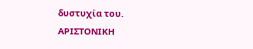δυστυχία του.
ΑΡΙΣΤΟΝΙΚΗ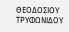ΘΕΟΔΟΣΙΟΥ ΤΡΥΦΩΝΙΔΟΥ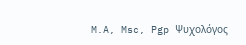M.A, Msc, Pgp Ψυχολόγος